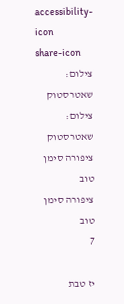accessibility-icon
share-icon
צילום: שאטרסטוק
צילום: שאטרסטוק
ציפורה סימן טוב
ציפורה סימן טוב
7

יז טבת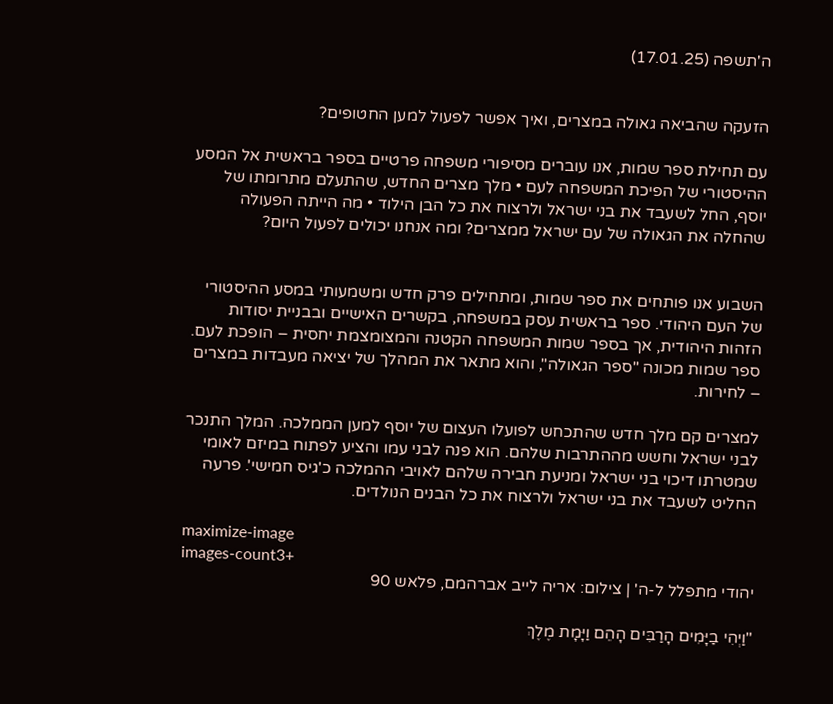ה'תשפה (17.01.25)


הזעקה שהביאה גאולה במצרים, ואיך אפשר לפעול למען החטופים?

עם תחילת ספר שמות, אנו עוברים מסיפורי משפחה פרטיים בספר בראשית אל המסע ההיסטורי של הפיכת המשפחה לעם • מלך מצרים החדש, שהתעלם מתרומתו של יוסף, החל לשעבד את בני ישראל ולרצוח את כל הבן הילוד • מה הייתה הפעולה שהחלה את הגאולה של עם ישראל ממצרים? ומה אנחנו יכולים לפעול היום?


השבוע אנו פותחים את ספר שמות, ומתחילים פרק חדש ומשמעותי במסע ההיסטורי של העם היהודי. ספר בראשית עסק במשפחה, בקשרים האישיים ובבניית יסודות הזהות היהודית, אך בספר שמות המשפחה הקטנה והמצומצמת יחסית – הופכת לעם. ספר שמות מכונה "ספר הגאולה", והוא מתאר את המהלך של יציאה מעבדות במצרים – לחירות.

למצרים קם מלך חדש שהתכחש לפועלו העצום של יוסף למען הממלכה. המלך התנכר לבני ישראל וחשש מההתרבות שלהם. הוא פנה לבני עמו והציע לפתוח במיזם לאומי שמטרתו דיכוי בני ישראל ומניעת חבירה שלהם לאויבי ההמלכה כ'גיס חמישי'. פרעה החליט לשעבד את בני ישראל ולרצוח את כל הבנים הנולדים.

maximize-image
images-count3+
יהודי מתפלל ל-ה' | צילום: אריה לייב אברהמם, פלאש 90

"וַיְהִי בַיָּמִים הָרַבִּים הָהֵם וַיָּמָת מֶלֶךְ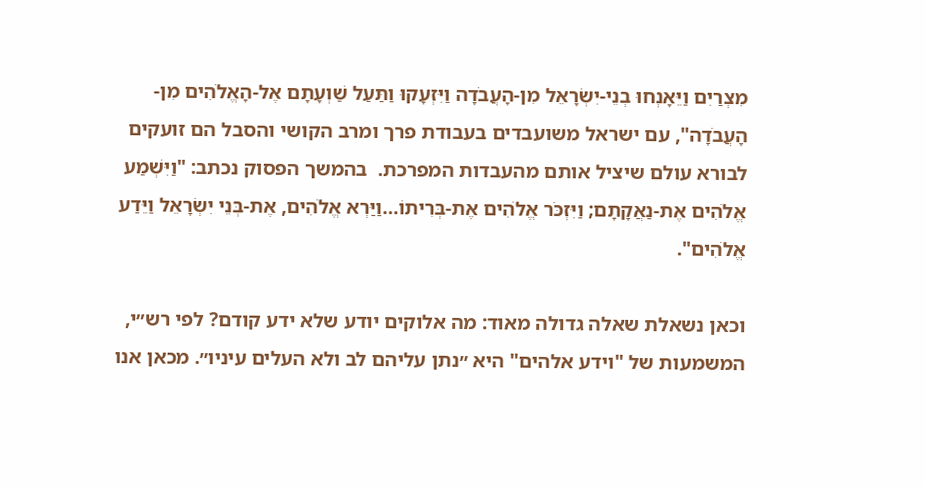מִצְרַיִם וַיֵּאָנְחוּ בְנֵי-יִשְׂרָאֵל מִן-הָעֲבֹדָה וַיִּזְעָקוּ וַתַּעַל שַׁוְעָתָם אֶל-הָאֱלֹהִים מִן-הָעֲבֹדָה", עם ישראל משועבדים בעבודת פרך ומרב הקושי והסבל הם זועקים לבורא עולם שיציל אותם מהעבדות המפרכת.  בהמשך הפסוק נכתב: "וַיִּשְׁמַע אֱלֹהִים אֶת-נַאֲקָתָם; וַיִּזְכֹּר אֱלֹהִים אֶת-בְּרִיתוֹ…וַיַּרְא אֱלֹהִים, אֶת-בְּנֵי יִשְׂרָאֵל וַיֵּדַע אֱלֹהִים".

וכאן נשאלת שאלה גדולה מאוד: מה אלוקים יודע שלא ידע קודם? לפי רש״י, המשמעות של "וידע אלהים" היא ״נתן עליהם לב ולא העלים עיניו״. מכאן אנו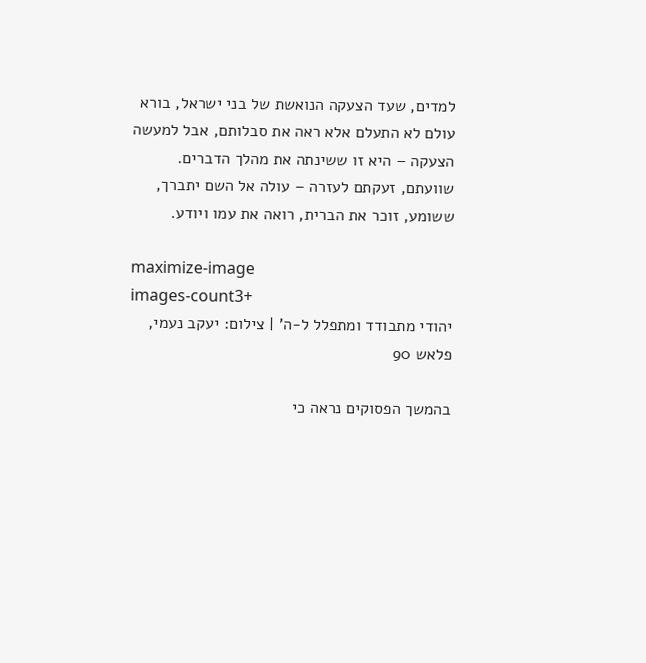למדים, שעד הצעקה הנואשת של בני ישראל, בורא עולם לא התעלם אלא ראה את סבלותם, אבל למעשה הצעקה – היא זו ששינתה את מהלך הדברים. שוועתם, זעקתם לעזרה – עולה אל השם יתברך, ששומע, זוכר את הברית, רואה את עמו ויודע.

maximize-image
images-count3+
יהודי מתבודד ומתפלל ל-ה' | צילום: יעקב נעמי, פלאש 90

בהמשך הפסוקים נראה כי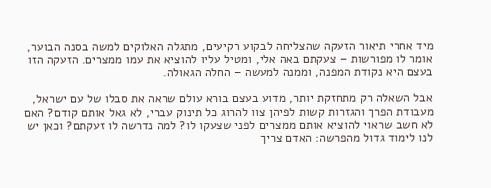מיד אחרי תיאור הזעקה שהצליחה לבקוע רקיעים, מתגלה האלוקים למשה בסנה הבוער, אומר לו מפורשות – צעקתם באה אלי, ומטיל עליו להוציא את עמו ממצרים. הזעקה הזו בעצם היא נקודת המפנה, וממנה למעשה – החלה הגאולה.

אבל השאלה רק מתחזקת יותר, מדוע בעצם בורא עולם שראה את סבלו של עם ישראל, מעבודת הפרך והגזרות קשות לפיהן צוו להרוג כל תינוק עברי, לא גאל אותם קודם? האם לא חשב שראוי להוציא אותם ממצרים לפני שצעקו לו? למה נדרשה לו זעקתם? וכאן יש לנו לימוד גדול מהפרשה: האדם צריך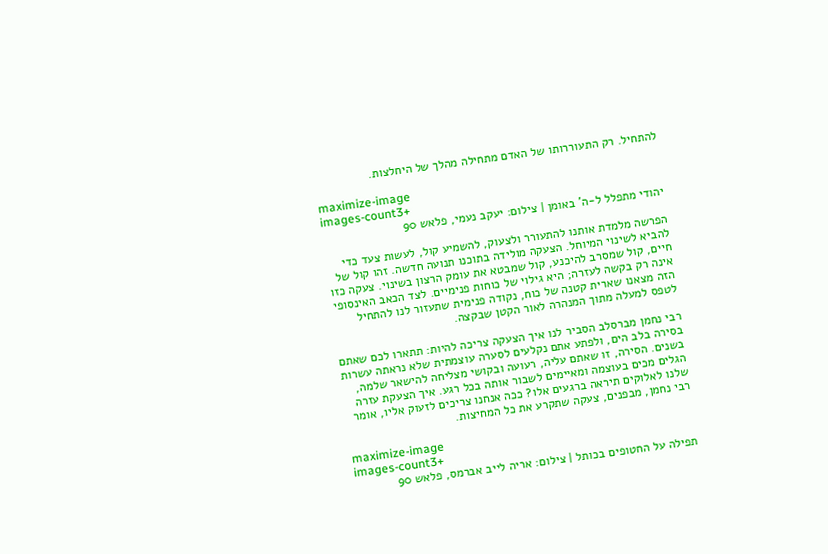להתחיל. רק התעוררותו של האדם מתחילה מהלך של היחלצות.

maximize-image
images-count3+
יהודי מתפלל ל-ה' באומן | צילום: יעקב נעמי, פלאש 90

הפרשה מלמדת אותנו להתעורר ולצעוק, להשמיע קול, לעשות צעד כדי להביא לשינוי המיוחל. הצעקה מולידה בתוכנו תנועה חדשה. זהו קול של חיים, קול שמסרב להיכנע, קול שמבטא את עומק הרצון בשינוי. צעקה כזו אינה רק בקשה לעזרה; היא גילוי של כוחות פנימיים. לצד הכאב האינסופי הזה מצאנו שארית קטנה של כוח, נקודה פנימית שתעזור לנו להתחיל לטפס למעלה מתוך המנהרה לאור הקטן שבקצה.

רבי נחמן מברסלב הסביר לנו איך הצעקה צריכה להיות: תתארו לכם שאתם בסירה בלב הים, ולפתע אתם נקלעים לסערה עוצמתית שלא נראתה עשרות בשנים. הסירה, זו שאתם עליה, רעועה ובקושי מצליחה להישאר שלמה, הגלים מכים בעוצמה ומאיימים לשבור אותה בכל רגע. איך הצעקת עזרה שלנו לאלוקים תיראה ברגעים אלו? ככה אנחנו צריכים לזעוק אליו, אומר רבי נחמן, מבפנים, צעקה שתקרע את כל המחיצות.

maximize-image
images-count3+
תפילה על החטופים בכותל | צילום: אריה לייב אברמס, פלאש 90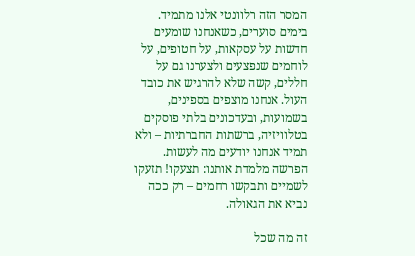המסר הזה רלוונטי אלנו מתמיד. בימים סוערים, כשאנחנו שומעים חדשות על עסקאות, על חטופים, על לוחמים שנפצעים ולצערנו גם על חללים, קשה שלא להרגיש את כובד העול. אנחנו מוצפים בספינים, בשמועות, ובעדכונים בלתי פוסקים בטלוויזיה, ברשתות החברתיות – ולא תמיד אנחנו יודעים מה לעשות. הפרשה מלמדת אותנו: תצעקו! תזעקו לשמיים ותבקשו רחמים – רק ככה נביא את הגאולה.

זה מה שכל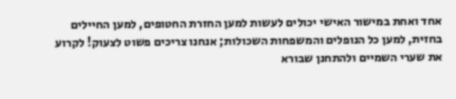אחד ואחת במישור האישי יכולים לעשות למען החזרת החטופים, למען החיילים בחזית, למען כל הנופלים והמשפחות השכולות; אנחנו צריכים פשוט לצעוק! לקרוע את שערי השמיים ולהתחנן שבורא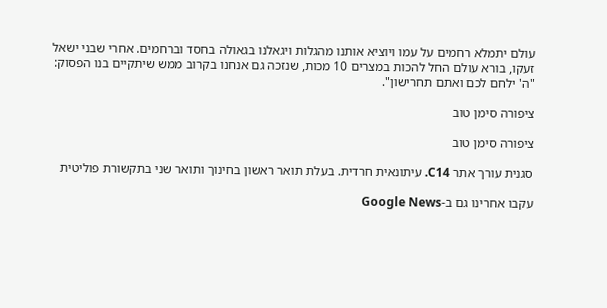עולם יתמלא רחמים על עמו ויוציא אותנו מהגלות ויגאלנו בגאולה בחסד וברחמים. אחרי שבני ישאל זעקו, בורא עולם החל להכות במצרים 10 מכות, שנזכה גם אנחנו בקרוב ממש שיתקיים בנו הפסוק: "ה' ילחם לכם ואתם תחרישון".

ציפורה סימן טוב

ציפורה סימן טוב

סגנית עורך אתר C14. עיתונאית חרדית. בעלת תואר ראשון בחינוך ותואר שני בתקשורת פוליטית

עקבו אחרינו גם ב-Google News